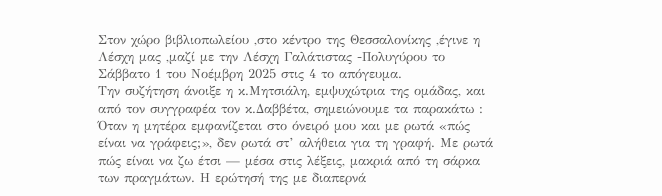Στον χώρο βιβλιοπωλείου ,στο κέντρο της Θεσσαλονίκης ,έγινε η Λέσχη μας ,μαζί με την Λέσχη Γαλάτιστας -Πολυγύρου το Σάββατο 1 του Νοέμβρη 2025 στις 4 το απόγευμα.
Την συζήτηση άνοιξε η κ.Μητσιάλη, εμψυχώτρια της ομάδας, και από τον συγγραφέα τον κ.Δαββέτα, σημειώνουμε τα παρακάτω :
Όταν η μητέρα εμφανίζεται στο όνειρό μου και με ρωτά «πώς είναι να γράφεις;», δεν ρωτά στ’ αλήθεια για τη γραφή. Με ρωτά πώς είναι να ζω έτσι — μέσα στις λέξεις, μακριά από τη σάρκα των πραγμάτων. Η ερώτησή της με διαπερνά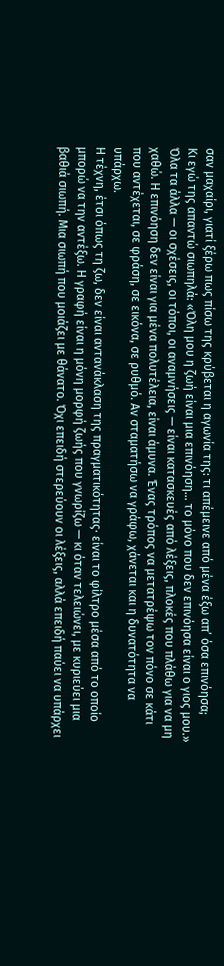σαν μαχαίρι, γιατί ξέρω πως πίσω της κρύβεται η αγωνία της: τι απέμεινε από μένα έξω απ’ όσα επινόησα;
Κι εγώ της απαντώ σιωπηλά: «Όλη μου η ζωή είναι μια επινόηση… το μόνο που δεν επινόησα είναι ο γιος μου.» Όλα τα άλλα — οι σχέσεις, οι τόποι, οι αναμνήσεις — είναι κατασκευές από λέξεις, πλοκές που πλάθω για να μη χαθώ. Η επινόηση δεν είναι για μένα πολυτέλεια, είναι άμυνα. Ένας τρόπος να μετατρέψω τον πόνο σε κάτι που αντέχεται, σε φράση, σε εικόνα, σε ρυθμό. Αν σταματήσω να γράφω, χάνεται και η δυνατότητα να υπάρχω.
Η τέχνη, έτσι όπως τη ζω, δεν είναι αντανάκλαση της πραγματικότητας· είναι το φίλτρο μέσα από το οποίο μπορώ να την αντέξω. Η γραφή είναι η μόνη μορφή ζωής που γνωρίζω — κι όταν τελειώνει, με κυριεύει μια βαθιά σιωπή. Μια σιωπή που μοιάζει με θάνατο. Όχι επειδή στερεύουν οι λέξεις, αλλά επειδή παύει να υπάρχει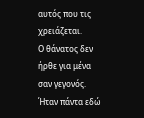αυτός που τις χρειάζεται.
Ο θάνατος δεν ήρθε για μένα σαν γεγονός. Ήταν πάντα εδώ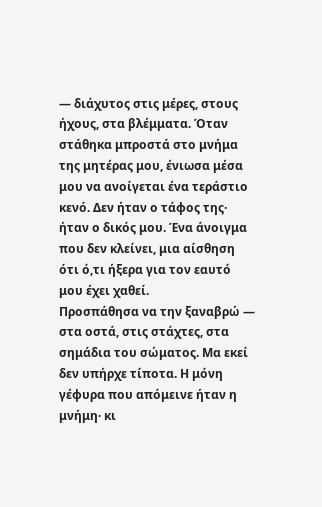— διάχυτος στις μέρες, στους ήχους, στα βλέμματα. Όταν στάθηκα μπροστά στο μνήμα της μητέρας μου, ένιωσα μέσα μου να ανοίγεται ένα τεράστιο κενό. Δεν ήταν ο τάφος της· ήταν ο δικός μου. Ένα άνοιγμα που δεν κλείνει, μια αίσθηση ότι ό,τι ήξερα για τον εαυτό μου έχει χαθεί.
Προσπάθησα να την ξαναβρώ — στα οστά, στις στάχτες, στα σημάδια του σώματος. Μα εκεί δεν υπήρχε τίποτα. Η μόνη γέφυρα που απόμεινε ήταν η μνήμη· κι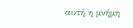αυτή η μνήμη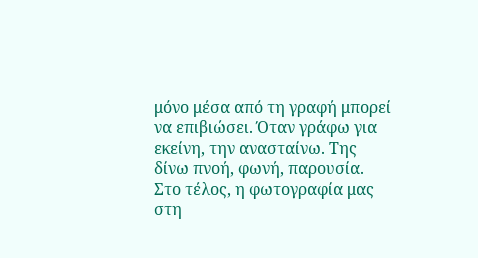μόνο μέσα από τη γραφή μπορεί να επιβιώσει. Όταν γράφω για εκείνη, την ανασταίνω. Της δίνω πνοή, φωνή, παρουσία.
Στο τέλος, η φωτογραφία μας στη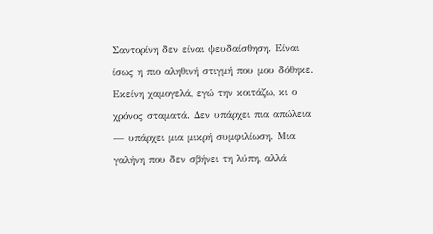Σαντορίνη δεν είναι ψευδαίσθηση. Είναι ίσως η πιο αληθινή στιγμή που μου δόθηκε. Εκείνη χαμογελά, εγώ την κοιτάζω, κι ο χρόνος σταματά. Δεν υπάρχει πια απώλεια — υπάρχει μια μικρή συμφιλίωση. Μια γαλήνη που δεν σβήνει τη λύπη, αλλά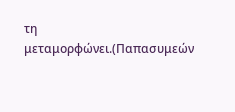τη μεταμορφώνει.(Παπασυμεών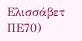Ελισσάβετ ΠΕ70)